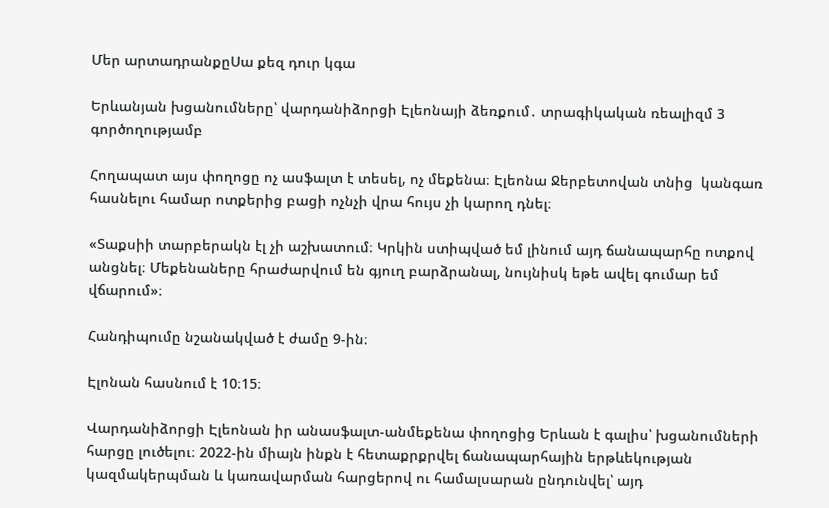Մեր արտադրանքըՍա քեզ դուր կգա

Երևանյան խցանումները՝ վարդանիձորցի Էլեոնայի ձեռքում․ տրագիկական ռեալիզմ 3 գործողությամբ

Հողապատ այս փողոցը ոչ ասֆալտ է տեսել, ոչ մեքենա։ Էլեոնա Ջերբետովան տնից  կանգառ հասնելու համար ոտքերից բացի ոչնչի վրա հույս չի կարող դնել։

«Տաքսիի տարբերակն էլ չի աշխատում։ Կրկին ստիպված եմ լինում այդ ճանապարհը ոտքով անցնել։ Մեքենաները հրաժարվում են գյուղ բարձրանալ, նույնիսկ եթե ավել գումար եմ վճարում»։

Հանդիպումը նշանակված է ժամը 9-ին։

Էլոնան հասնում է 10։15։

Վարդանիձորցի Էլեոնան իր անասֆալտ-անմեքենա փողոցից Երևան է գալիս՝ խցանումների հարցը լուծելու։ 2022-ին միայն ինքն է հետաքրքրվել ճանապարհային երթևեկության կազմակերպման և կառավարման հարցերով ու համալսարան ընդունվել՝ այդ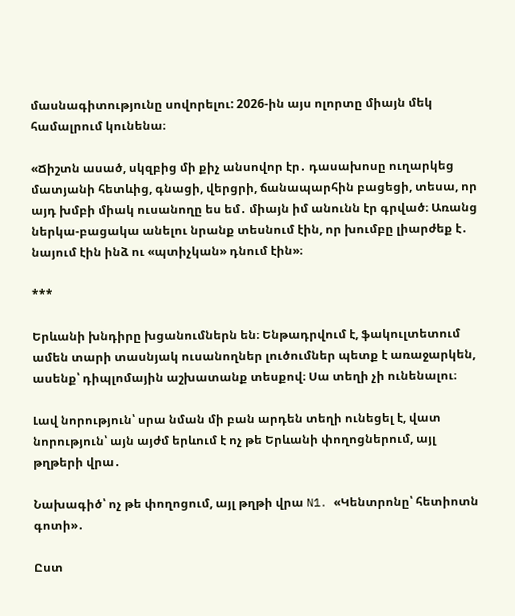մասնագիտությունը սովորելու: 2026-ին այս ոլորտը միայն մեկ համալրում կունենա։

«Ճիշտն ասած, սկզբից մի քիչ անսովոր էր․ դասախոսը ուղարկեց մատյանի հետևից, գնացի, վերցրի, ճանապարհին բացեցի, տեսա, որ այդ խմբի միակ ուսանողը ես եմ․ միայն իմ անունն էր գրված։ Առանց ներկա-բացակա անելու նրանք տեսնում էին, որ խումբը լիարժեք է․ նայում էին ինձ ու «պտիչկան» դնում էին»։

***

Երևանի խնդիրը խցանումներն են։ Ենթադրվում է, ֆակուլտետում ամեն տարի տասնյակ ուսանողներ լուծումներ պետք է առաջարկեն, ասենք՝ դիպլոմային աշխատանք տեսքով։ Սա տեղի չի ունենալու։

Լավ նորություն՝ սրա նման մի բան արդեն տեղի ունեցել է, վատ նորություն՝ այն այժմ երևում է ոչ թե Երևանի փողոցներում, այլ թղթերի վրա․

Նախագիծ՝ ոչ թե փողոցում, այլ թղթի վրա N1․ «Կենտրոնը՝ հետիոտն գոտի»․

Ըստ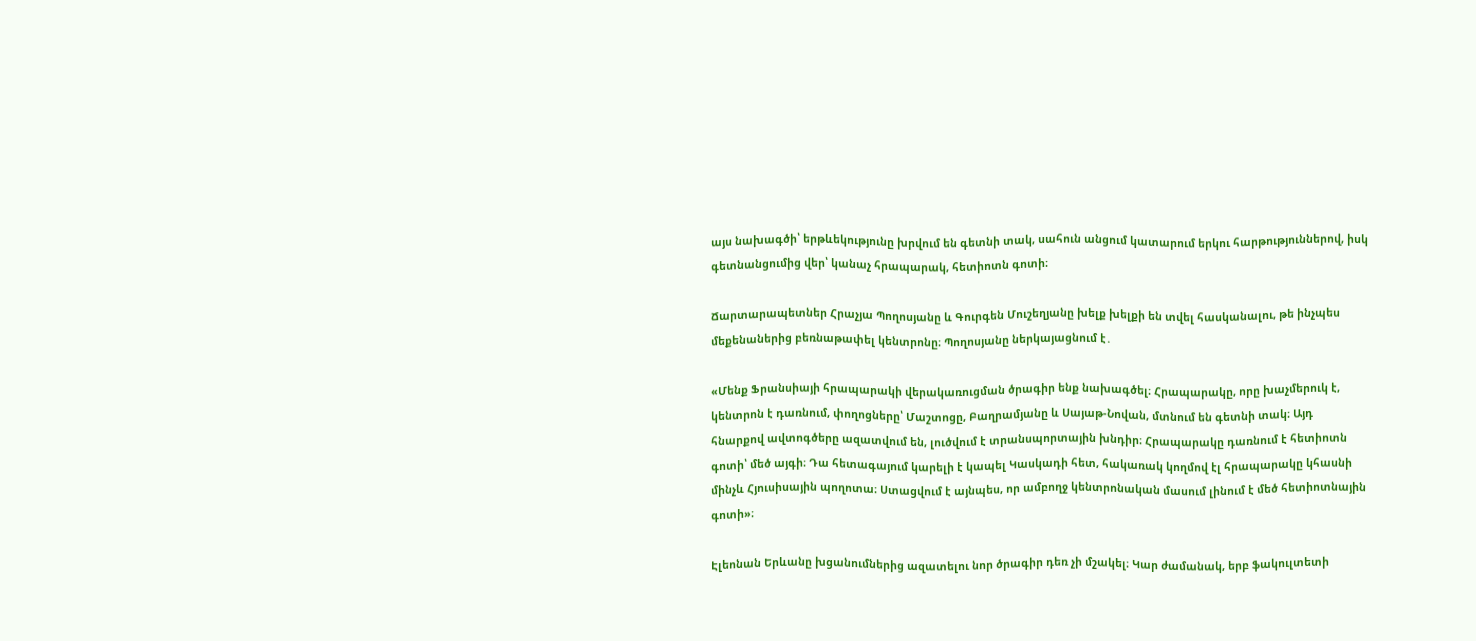այս նախագծի՝ երթևեկությունը խրվում են գետնի տակ, սահուն անցում կատարում երկու հարթություններով, իսկ գետնանցումից վեր՝ կանաչ հրապարակ, հետիոտն գոտի։

Ճարտարապետներ Հրաչյա Պողոսյանը և Գուրգեն Մուշեղյանը խելք խելքի են տվել հասկանալու, թե ինչպես մեքենաներից բեռնաթափել կենտրոնը։ Պողոսյանը ներկայացնում է․

«Մենք Ֆրանսիայի հրապարակի վերակառուցման ծրագիր ենք նախագծել։ Հրապարակը, որը խաչմերուկ է, կենտրոն է դառնում, փողոցները՝ Մաշտոցը, Բաղրամյանը և Սայաթ-Նովան, մտնում են գետնի տակ։ Այդ հնարքով ավտոգծերը ազատվում են, լուծվում է տրանսպորտային խնդիր։ Հրապարակը դառնում է հետիոտն գոտի՝ մեծ այգի։ Դա հետագայում կարելի է կապել Կասկադի հետ, հակառակ կողմով էլ հրապարակը կհասնի մինչև Հյուսիսային պողոտա։ Ստացվում է այնպես, որ ամբողջ կենտրոնական մասում լինում է մեծ հետիոտնային գոտի»։

Էլեոնան Երևանը խցանումներից ազատելու նոր ծրագիր դեռ չի մշակել։ Կար ժամանակ, երբ ֆակուլտետի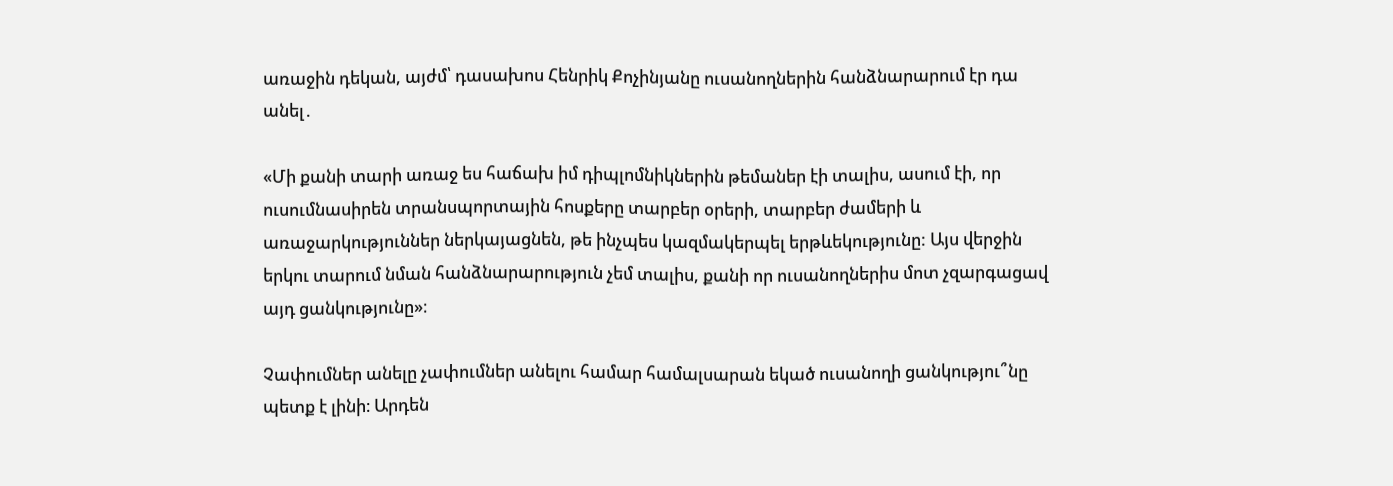առաջին դեկան, այժմ՝ դասախոս Հենրիկ Քոչինյանը ուսանողներին հանձնարարում էր դա անել․

«Մի քանի տարի առաջ ես հաճախ իմ դիպլոմնիկներին թեմաներ էի տալիս, ասում էի, որ ուսումնասիրեն տրանսպորտային հոսքերը տարբեր օրերի, տարբեր ժամերի և առաջարկություններ ներկայացնեն, թե ինչպես կազմակերպել երթևեկությունը: Այս վերջին երկու տարում նման հանձնարարություն չեմ տալիս, քանի որ ուսանողներիս մոտ չզարգացավ այդ ցանկությունը»։

Չափումներ անելը չափումներ անելու համար համալսարան եկած ուսանողի ցանկությու՞նը պետք է լինի։ Արդեն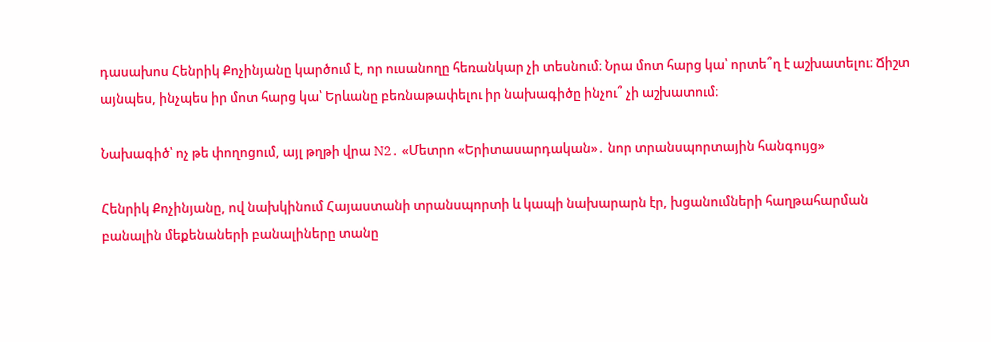դասախոս Հենրիկ Քոչինյանը կարծում է, որ ուսանողը հեռանկար չի տեսնում։ Նրա մոտ հարց կա՝ որտե՞ղ է աշխատելու։ Ճիշտ այնպես, ինչպես իր մոտ հարց կա՝ Երևանը բեռնաթափելու իր նախագիծը ինչու՞ չի աշխատում։

Նախագիծ՝ ոչ թե փողոցում, այլ թղթի վրա N2․ «Մետրո «Երիտասարդական»․ նոր տրանսպորտային հանգույց»

Հենրիկ Քոչինյանը, ով նախկինում Հայաստանի տրանսպորտի և կապի նախարարն էր, խցանումների հաղթահարման բանալին մեքենաների բանալիները տանը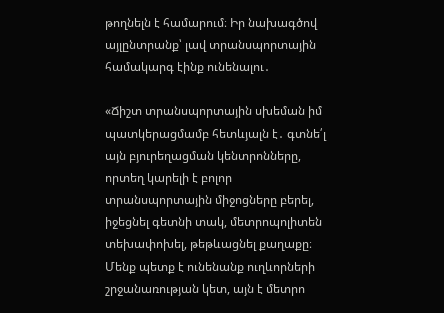թողնելն է համարում։ Իր նախագծով այլընտրանք՝ լավ տրանսպորտային համակարգ էինք ունենալու․

«Ճիշտ տրանսպորտային սխեման իմ պատկերացմամբ հետևյալն է․ գտնե՛լ այն բյուրեղացման կենտրոնները, որտեղ կարելի է բոլոր տրանսպորտային միջոցները բերել, իջեցնել գետնի տակ, մետրոպոլիտեն տեխափոխել, թեթևացնել քաղաքը։ Մենք պետք է ունենանք ուղևորների շրջանառության կետ, այն է մետրո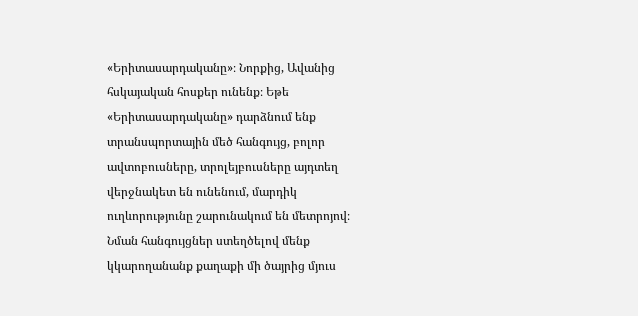«Երիտասարդականը»։ Նորքից, Ավանից հսկայական հոսքեր ունենք։ Եթե «Երիտասարդականը» դարձնում ենք տրանսպորտային մեծ հանգույց, բոլոր ավտոբուսները, տրոլեյբուսները այդտեղ վերջնակետ են ունենում, մարդիկ ուղևորությունը շարունակում են մետրոյով։ Նման հանգույցներ ստեղծելով մենք կկարողանանք քաղաքի մի ծայրից մյուս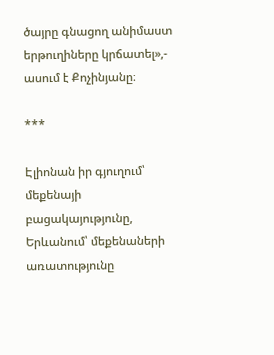ծայրը գնացող անիմաստ երթուղիները կրճատել»,- ասում է Քոչինյանը։

***

Էլիոնան իր գյուղում՝ մեքենայի բացակայությունը, Երևանում՝ մեքենաների առատությունը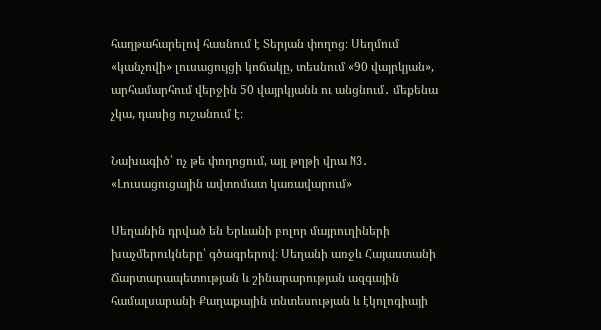հաղթահարելով հասնում է Տերյան փողոց։ Սեղմում «կանչովի» լուսացույցի կոճակը, տեսնում «90 վայրկյան», արհամարհում վերջին 50 վայրկյանն ու անցնում․ մեքենա չկա, դասից ուշանում է։

Նախագիծ՝ ոչ թե փողոցում, այլ թղթի վրա N3․ «Լուսացուցային ավտոմատ կառավարում»

Սեղանին դրված են Երևանի բոլոր մայրուղիների խաչմերուկները՝ գծագրերով։ Սեղանի առջև Հայաստանի Ճարտարապետության և շինարարության ազգային համալսարանի Քաղաքային տնտեսության և էկոլոգիայի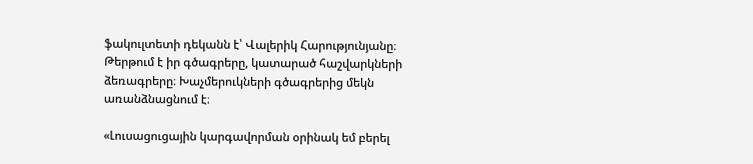ֆակուլտետի դեկանն է՝ Վալերիկ Հարությունյանը։ Թերթում է իր գծագրերը, կատարած հաշվարկների ձեռագրերը։ Խաչմերուկների գծագրերից մեկն առանձնացնում է։

«Լուսացուցային կարգավորման օրինակ եմ բերել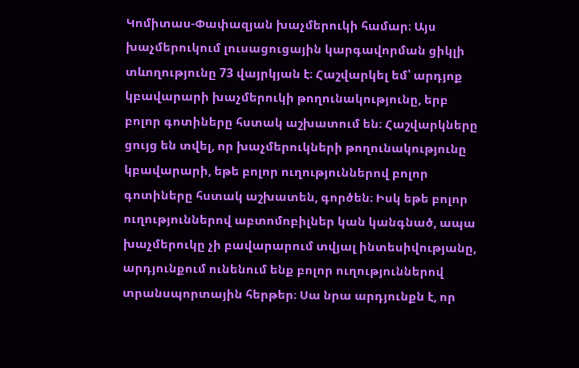Կոմիտաս-Փափազյան խաչմերուկի համար։ Այս խաչմերուկում լուսացուցային կարգավորման ցիկլի տևողությունը 73 վայրկյան է։ Հաշվարկել եմ՝ արդյոք կբավարարի խաչմերուկի թողունակությունը, երբ բոլոր գոտիները հստակ աշխատում են։ Հաշվարկները ցույց են տվել, որ խաչմերուկների թողունակությունը կբավարարի, եթե բոլոր ուղություններով բոլոր գոտիները հստակ աշխատեն, գործեն։ Իսկ եթե բոլոր ուղություններով աբտոմոբիլներ կան կանգնած, ապա խաչմերուկը չի բավարարում տվյալ ինտեսիվությանը, արդյունքում ունենում ենք բոլոր ուղություններով տրանսպորտային հերթեր։ Սա նրա արդյունքն է, որ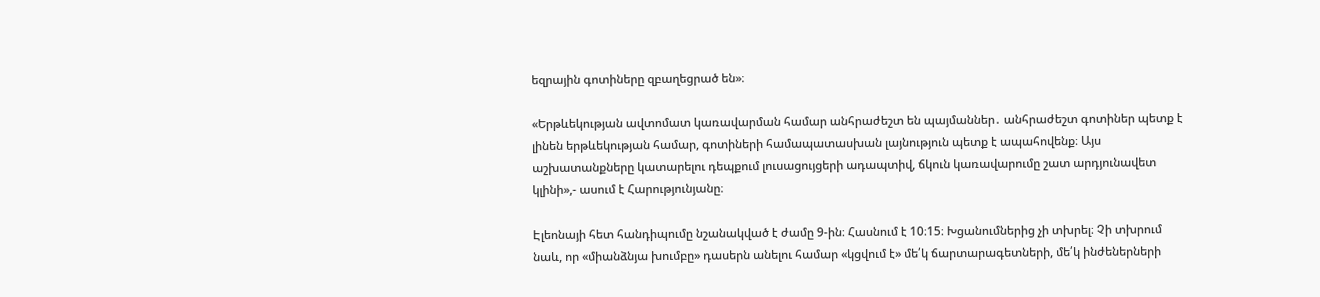եզրային գոտիները զբաղեցրած են»։

«Երթևեկության ավտոմատ կառավարման համար անհրաժեշտ են պայմաններ․ անհրաժեշտ գոտիներ պետք է լինեն երթևեկության համար, գոտիների համապատասխան լայնություն պետք է ապահովենք։ Այս աշխատանքները կատարելու դեպքում լուսացույցերի ադապտիվ, ճկուն կառավարումը շատ արդյունավետ կլինի»,- ասում է Հարությունյանը։

Էլեոնայի հետ հանդիպումը նշանակված է ժամը 9-ին։ Հասնում է 10։15։ Խցանումներից չի տխրել։ Չի տխրում նաև, որ «միանձնյա խումբը» դասերն անելու համար «կցվում է» մե՛կ ճարտարագետների, մե՛կ ինժեներների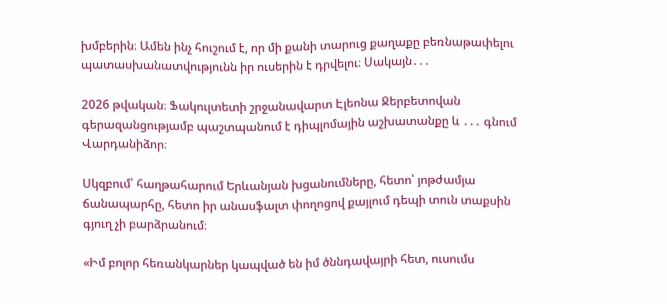խմբերին։ Ամեն ինչ հուշում է, որ մի քանի տարուց քաղաքը բեռնաթափելու պատասխանատվությունն իր ուսերին է դրվելու։ Սակայն․․․

2026 թվական։ Ֆակուլտետի շրջանավարտ Էլեոնա Ջերբետովան գերազանցությամբ պաշտպանում է դիպլոմային աշխատանքը և ․․․ գնում Վարդանիձոր։

Սկզբում՝ հաղթահարում Երևանյան խցանումները, հետո՝ յոթժամյա ճանապարհը, հետո իր անասֆալտ փողոցով քայլում դեպի տուն տաքսին գյուղ չի բարձրանում։

«Իմ բոլոր հեռանկարներ կապված են իմ ծննդավայրի հետ, ուսումս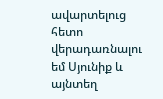ավարտելուց հետո վերադառնալու եմ Սյունիք և այնտեղ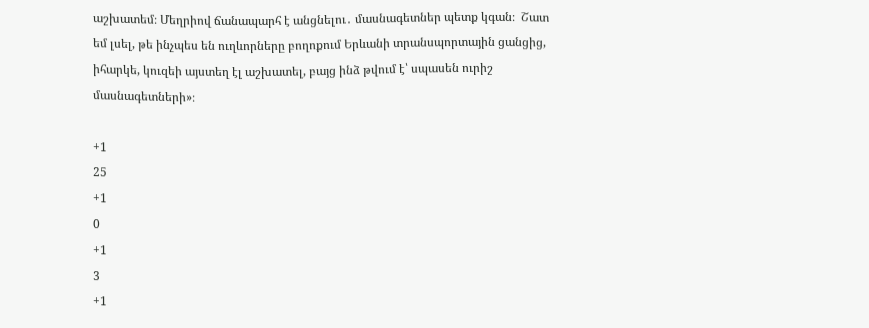աշխատեմ։ Մեղրիով ճանապարհ է անցնելու․ մասնագետներ պետք կգան։  Շատ եմ լսել, թե ինչպես են ուղևորները բողոքում Երևանի տրանսպորտային ցանցից, իհարկե, կուզեի այստեղ էլ աշխատել, բայց ինձ թվում է՝ սպասեն ուրիշ մասնագետների»։

+1
25
+1
0
+1
3
+1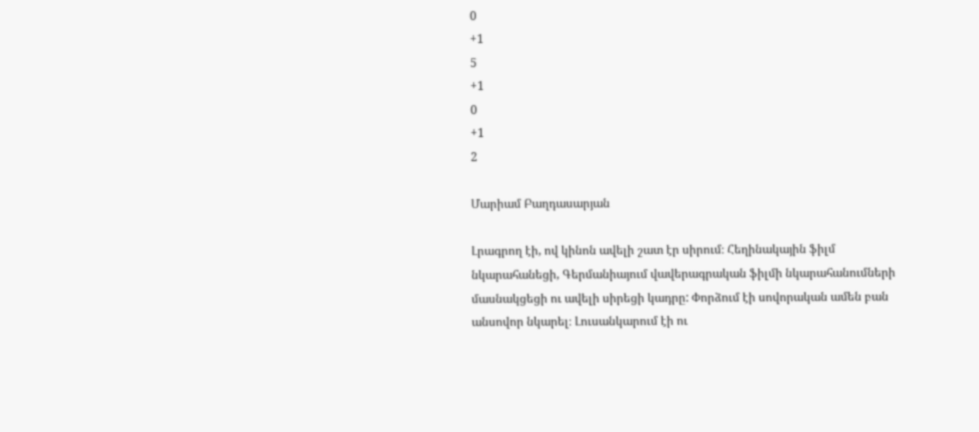0
+1
5
+1
0
+1
2

Մարիամ Բաղդասարյան

Լրագրող էի, ով կինոն ավելի շատ էր սիրում։ Հեղինակային ֆիլմ նկարահանեցի, Գերմանիայում վավերագրական ֆիլմի նկարահանումների մասնակցեցի ու ավելի սիրեցի կադրը: Փորձում էի սովորական ամեն բան անսովոր նկարել։ Լուսանկարում էի ու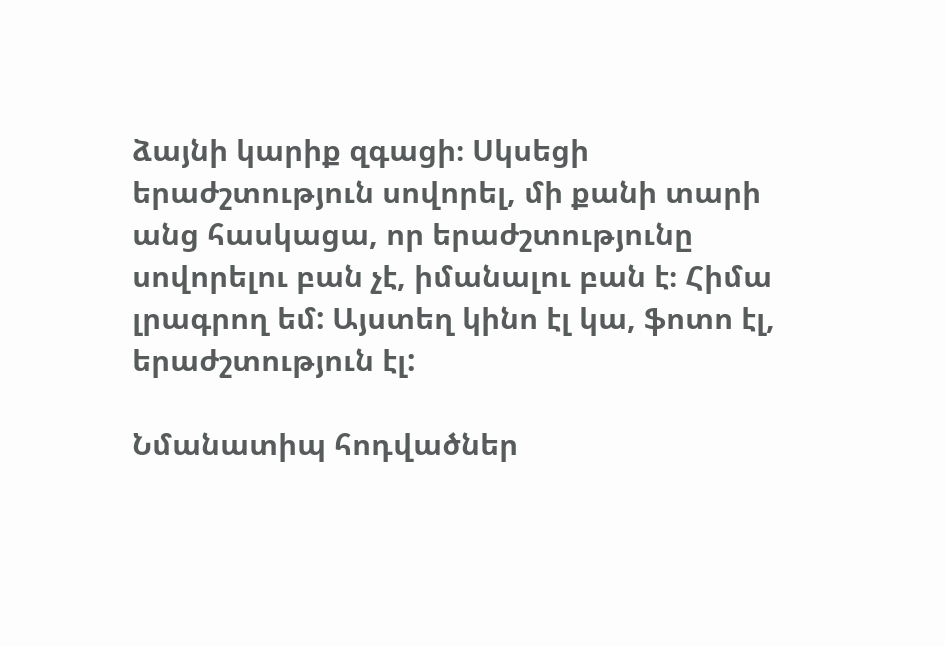ձայնի կարիք զգացի։ Սկսեցի երաժշտություն սովորել, մի քանի տարի անց հասկացա, որ երաժշտությունը սովորելու բան չէ, իմանալու բան է։ Հիմա լրագրող եմ: Այստեղ կինո էլ կա, ֆոտո էլ, երաժշտություն էլ:

Նմանատիպ հոդվածներ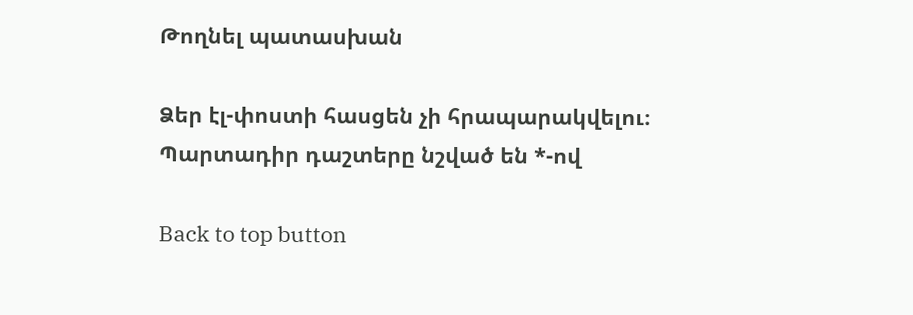Թողնել պատասխան

Ձեր էլ-փոստի հասցեն չի հրապարակվելու։ Պարտադիր դաշտերը նշված են *-ով

Back to top button